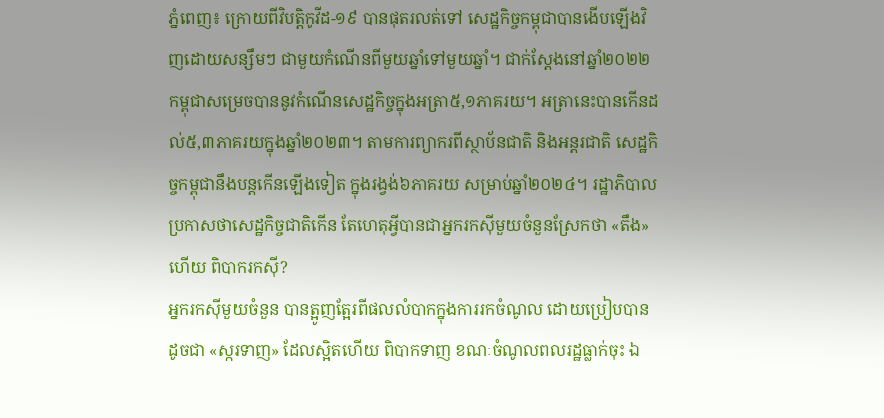ភ្នំពេញ៖ ក្រោយពីវិបត្តិកូវីដ-១៩ បានផុតរលត់ទៅ សេដ្ឋកិច្ចកម្ពុជាបានងើបឡើងវិញដោយសន្សឹមៗ ជាមួយកំណើនពីមួយឆ្នាំទៅមួយឆ្នាំ។ ជាក់ស្តែងនៅឆ្នាំ២០២២ កម្ពុជាសម្រេចបាននូវកំណើនសេដ្ឋកិច្ចក្នុងអត្រា៥,១ភាគរយ។ អត្រានេះបានកើនដល់៥,៣ភាគរយក្នុងឆ្នាំ២០២៣។ តាមការព្យាករពីស្ថាប័នជាតិ និងអន្តរជាតិ សេដ្ឋកិច្ចកម្ពុជានឹងបន្តកើនឡើងទៀត ក្នុងរង្វង់៦ភាគរយ សម្រាប់ឆ្នាំ២០២៤។ រដ្ឋាភិបាលប្រកាសថាសេដ្ឋកិច្ចជាតិកើន តែហេតុអ្វីបានជាអ្នករកស៊ីមួយចំនួនស្រែកថា «តឹង» ហើយ ពិបាករកស៊ី?
អ្នករកស៊ីមួយចំនួន បានត្អូញត្អែរពីផលលំបាកក្នុងការរកចំណូល ដោយប្រៀបបានដូចជា «ស្ករទាញ» ដែលស្អិតហើយ ពិបាកទាញ ខណៈចំណូលពលរដ្ឋធ្លាក់ចុះ ឯ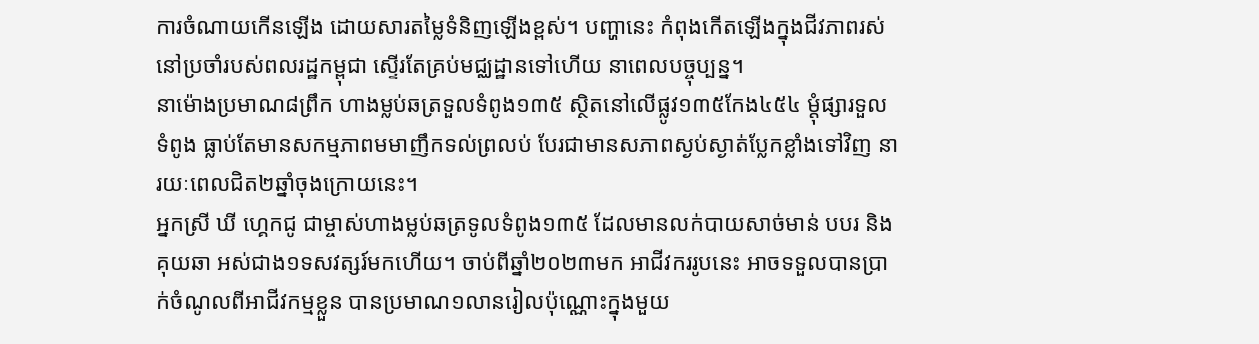ការចំណាយកើនឡើង ដោយសារតម្លៃទំនិញឡើងខ្ពស់។ បញ្ហានេះ កំពុងកើតឡើងក្នុងជីវភាពរស់នៅប្រចាំរបស់ពលរដ្ឋកម្ពុជា ស្ទើរតែគ្រប់មជ្ឈដ្ឋានទៅហើយ នាពេលបច្ចុប្បន្ន។
នាម៉ោងប្រមាណ៨ព្រឹក ហាងម្លប់ឆត្រទួលទំពូង១៣៥ ស្ថិតនៅលើផ្លូវ១៣៥កែង៤៥៤ ម្តុំផ្សារទួលទំពូង ធ្លាប់តែមានសកម្មភាពមមាញឹកទល់ព្រលប់ បែរជាមានសភាពស្ងប់ស្ងាត់ប្លែកខ្លាំងទៅវិញ នារយៈពេលជិត២ឆ្នាំចុងក្រោយនេះ។
អ្នកស្រី ឃី ហ្គេកជូ ជាម្ចាស់ហាងម្លប់ឆត្រទូលទំពូង១៣៥ ដែលមានលក់បាយសាច់មាន់ បបរ និងគុយឆា អស់ជាង១ទសវត្សរ៍មកហើយ។ ចាប់ពីឆ្នាំ២០២៣មក អាជីវកររូបនេះ អាចទទួលបានប្រាក់ចំណូលពីអាជីវកម្មខ្លួន បានប្រមាណ១លានរៀលប៉ុណ្ណោះក្នុងមួយ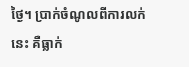ថ្ងៃ។ ប្រាក់ចំណូលពីការលក់នេះ គឺធ្លាក់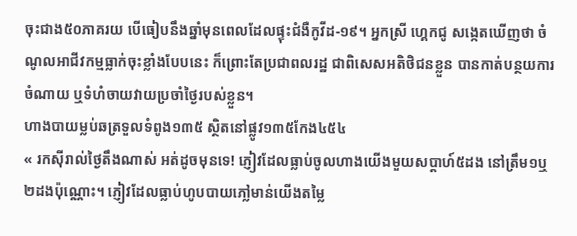ចុះជាង៥០ភាគរយ បើធៀបនឹងឆ្នាំមុនពេលដែលផ្ទុះជំងឺកូវីដ-១៩។ អ្នកស្រី ហ្គេកជូ សង្កេតឃើញថា ចំណូលអាជីវកម្មធ្លាក់ចុះខ្លាំងបែបនេះ ក៏ព្រោះតែប្រជាពលរដ្ឋ ជាពិសេសអតិថិជនខ្លួន បានកាត់បន្ថយការចំណាយ ឬទំហំចាយវាយប្រចាំថ្ងៃរបស់ខ្លួន។
ហាងបាយម្លប់ឆត្រទួលទំពូង១៣៥ ស្ថិតនៅផ្លូវ១៣៥កែង៤៥៤
« រកស៊ីរាល់ថ្ងៃតឹងណាស់ អត់ដូចមុនទេ! ភ្ញៀវដែលធ្លាប់ចូលហាងយើងមួយសប្តាហ៍៥ដង នៅត្រឹម១ឬ២ដងប៉ុណ្ណោះ។ ភ្ញៀវដែលធ្លាប់ហូបបាយភៅ្លមាន់យើងតម្លៃ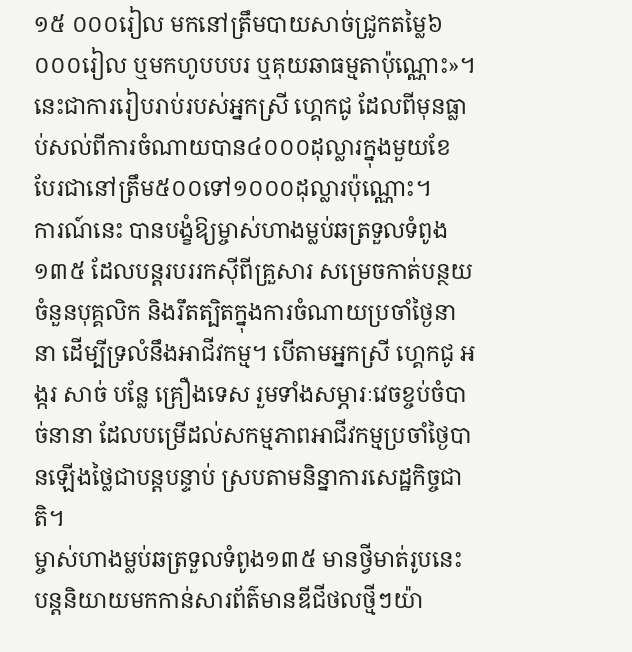១៥ ០០០រៀល មកនៅត្រឹមបាយសាច់ជ្រូកតម្លៃ៦ ០០០រៀល ឬមកហូបបបរ ឬគុយឆាធម្មតាប៉ុណ្ណោះ»។ នេះជាការរៀបរាប់របស់អ្នកស្រី ហ្គេកជូ ដែលពីមុនធ្លាប់សល់ពីការចំណាយបាន៤០០០ដុល្លារក្នុងមួយខែ បែរជានៅត្រឹម៥០០ទៅ១០០០ដុល្លារប៉ុណ្ណោះ។
ការណ៍នេះ បានបង្ខំឱ្យម្ចាស់ហាងម្លប់ឆត្រទួលទំពូង១៣៥ ដែលបន្តរបររកស៊ីពីគ្រួសារ សម្រេចកាត់បន្ថយចំនួនបុគ្គលិក និងរឹតត្បិតក្នុងការចំណាយប្រចាំថ្ងៃនានា ដើម្បីទ្រលំនឹងអាជីវកម្ម។ បើតាមអ្នកស្រី ហ្គេកជូ អង្ករ សាច់ បន្លែ គ្រឿងទេស រួមទាំងសម្ភារៈវេចខ្ចប់ចំបាច់នានា ដែលបម្រើដល់សកម្មភាពអាជីវកម្មប្រចាំថ្ងៃបានឡើងថ្លៃជាបន្តបន្ទាប់ ស្របតាមនិន្នាការសេដ្ឋកិច្ចជាតិ។
ម្ចាស់ហាងម្លប់ឆត្រទួលទំពូង១៣៥ មានថ្វីមាត់រូបនេះ បន្តនិយាយមកកាន់សារព័ត៌មានឌីជីថលថ្មីៗយ៉ា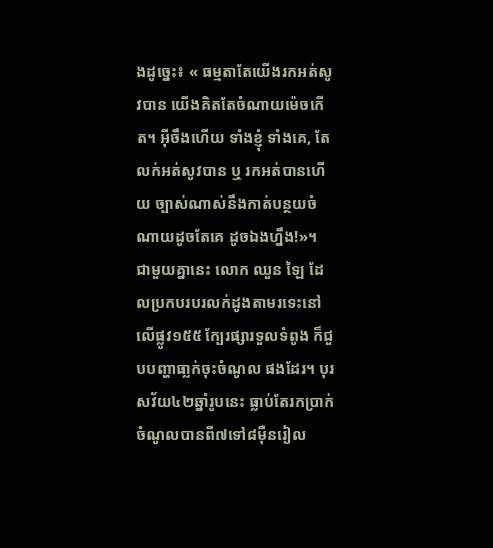ងដូច្នេះ៖ « ធម្មតាតែយើងរកអត់សូវបាន យើងគិតតែចំណាយម៉េចកើត។ អ៊ីចឹងហើយ ទាំងខ្ញុំ ទាំងគេ, តែលក់អត់សូវបាន ឬ រកអត់បានហើយ ច្បាស់ណាស់នឹងកាត់បន្ថយចំណាយដូចតែគេ ដូចឯងហ្នឹង!»។
ជាមួយគ្នានេះ លោក ឈួន ឡៃ ដែលប្រកបរបរលក់ដូងតាមរទេះនៅលើផ្លូវ១៥៥ ក្បែរផ្សារទួលទំពូង ក៏ជួបបញ្ហាធា្លក់ចុះចំណូល ផងដែរ។ បុរសវ័យ៤២ឆ្នាំរូបនេះ ធ្លាប់តែរកប្រាក់ចំណូលបានពី៧ទៅ៨ម៉ឺនរៀល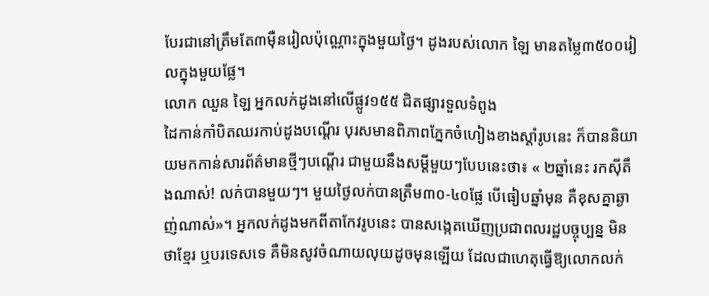បែរជានៅត្រឹមតែ៣ម៉ឺនរៀលប៉ុណ្ណោះក្នុងមួយថ្ងៃ។ ដូងរបស់លោក ឡៃ មានតម្លៃ៣៥០០រៀលក្នុងមួយផ្លែ។
លោក ឈួន ឡៃ អ្នកលក់ដូងនៅលើផ្លូវ១៥៥ ជិតផ្សារទួលទំពូង
ដៃកាន់កាំបិតឈរកាប់ដូងបណ្តើរ បុរសមានពិភាពភ្នែកចំហៀងខាងស្តាំរូបនេះ ក៏បាននិយាយមកកាន់សារព័ត៌មានថ្មីៗបណ្តើរ ជាមួយនឹងសម្តីមួយៗបែបនេះថា៖ « ២ឆ្នាំនេះ រកស៊ីតឹងណាស់! លក់បានមួយៗ។ មួយថ្ងៃលក់បានត្រឹម៣០-៤០ផ្លែ បើធៀបឆ្នាំមុន គឺខុសគ្នាឆ្ងាញ់ណាស់»។ អ្នកលក់ដូងមកពីតាកែវរូបនេះ បានសង្កេតឃើញប្រជាពលរដ្ឋបច្ចុប្បន្ន មិនថាខ្មែរ ឬបរទេសទេ គឺមិនសូវចំណាយលុយដូចមុនឡើយ ដែលជាហេតុធ្វើឱ្យលោកលក់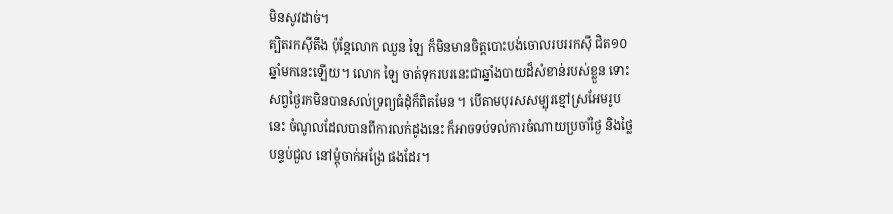មិនសូវដាច់។
ត្បិតរកស៊ីតឹង ប៉ុន្តែលោក ឈួន ឡៃ ក៏មិនមានចិត្តបោះបង់ចោលរបររកស៊ី ជិត១០ឆ្នាំមកនេះឡើយ។ លោក ឡៃ ចាត់ទុករបរនេះជាឆ្នាំងបាយដ៏សំខាន់របស់ខ្លួន ទោះសព្វថ្ងៃរកមិនបានសល់ទ្រព្យធំដុំក៏ពិតមែន ។ បើតាមបុរសសម្បុរខ្មៅស្រអែមរូបនេះ ចំណូលដែលបានពីការលក់ដូងនេះ ក៏អាចទប់ទល់ការចំណាយប្រចាំថ្ងៃ និងថ្លៃបន្ទប់ជួល នៅម្តុំចាក់អង្រែ ផងដែរ។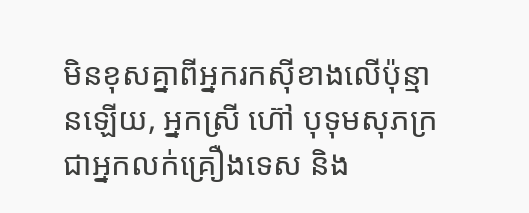មិនខុសគ្នាពីអ្នករកស៊ីខាងលើប៉ុន្មានឡើយ, អ្នកស្រី ហ៊ៅ បុទុមសុភក្រ ជាអ្នកលក់គ្រឿងទេស និង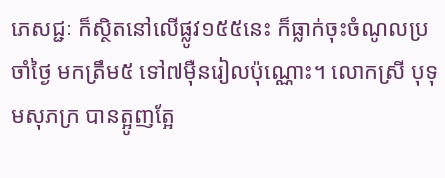ភេសជ្ជៈ ក៏ស្ថិតនៅលើផ្លូវ១៥៥នេះ ក៏ធ្លាក់ចុះចំណូលប្រចាំថ្ងៃ មកត្រឹម៥ ទៅ៧ម៉ឺនរៀលប៉ុណ្ណោះ។ លោកស្រី បុទុមសុភក្រ បានត្អូញត្អែ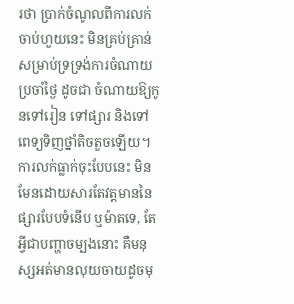រថា ប្រាក់ចំណូលពីការលក់ចាប់ហួយនេះ មិនគ្រប់គ្រាន់សម្រាប់ទ្រទ្រង់ការចំណាយប្រចាំថ្ងៃ ដូចជា ចំណាយឱ្យកូនទៅរៀន ទៅផ្សារ និងទៅពេទ្យទិញថ្នាំតិចតួចឡើយ។
ការលក់ធ្លាក់ចុះបែបនេះ មិនមែនដោយសារតែវត្តមាននៃផ្សារបែបទំនើប ឬម៉ាតទេ, តែអ្វីជាបញ្ហាចម្បងនោះ គឺមនុស្សអត់មានលុយចាយដូចមុ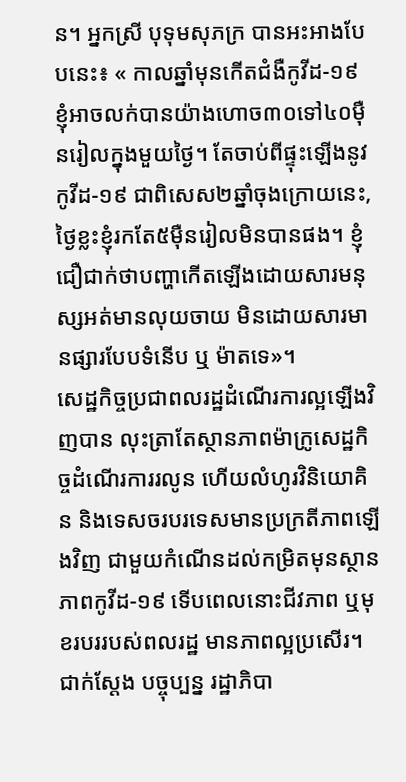ន។ អ្នកស្រី បុទុមសុភក្រ បានអះអាងបែបនេះ៖ « កាលឆ្នាំមុនកើតជំងឺកូវីដ-១៩ ខ្ញុំអាចលក់បានយ៉ាងហោច៣០ទៅ៤០ម៉ឺនរៀលក្នុងមួយថ្ងៃ។ តែចាប់ពីផ្ទុះឡើងនូវកូវីដ-១៩ ជាពិសេស២ឆ្នាំចុងក្រោយនេះ, ថ្ងៃខ្លះខ្ញុំរកតែ៥ម៉ឺនរៀលមិនបានផង។ ខ្ញុំជឿជាក់ថាបញ្ហាកើតឡើងដោយសារមនុស្សអត់មានលុយចាយ មិនដោយសារមានផ្សារបែបទំនើប ឬ ម៉ាតទេ»។
សេដ្ឋកិច្ចប្រជាពលរដ្ឋដំណើរការល្អឡើងវិញបាន លុះត្រាតែស្ថានភាពម៉ាក្រូសេដ្ឋកិច្ចដំណើរការរលូន ហើយលំហូរវិនិយោគិន និងទេសចរបរទេសមានប្រក្រតីភាពឡើងវិញ ជាមួយកំណើនដល់កម្រិតមុនស្ថានភាពកូវីដ-១៩ ទើបពេលនោះជីវភាព ឬមុខរបររបស់ពលរដ្ឋ មានភាពល្អប្រសើរ។ ជាក់ស្តែង បច្ចុប្បន្ន រដ្ឋាភិបា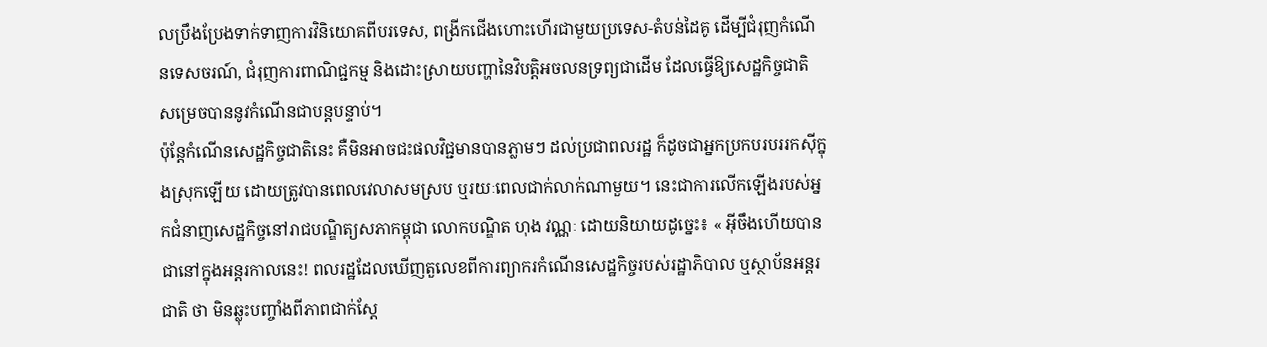លប្រឹងប្រែងទាក់ទាញការវិនិយោគពីបរទេស, ពង្រីកជើងហោះហើរជាមួយប្រទេស-តំបន់ដៃគូ ដើម្បីជំរុញកំណើនទេសចរណ៍, ជំរុញការពាណិជ្ជកម្ម និងដោះស្រាយបញ្ហានៃវិបត្តិអចលនទ្រព្យជាដើម ដែលធ្វើឱ្យសេដ្ឋកិច្ចជាតិ សម្រេចបាននូវកំណើនជាបន្តបន្ទាប់។
ប៉ុន្តែកំណើនសេដ្ឋកិច្ចជាតិនេះ គឺមិនអាចជះផលវិជ្ជមានបានភ្លាមៗ ដល់ប្រជាពលរដ្ឋ ក៏ដូចជាអ្នកប្រកបរបររកស៊ីក្នុងស្រុកឡើយ ដោយត្រូវបានពេលវេលាសមស្រប ឬរយៈពេលជាក់លាក់ណាមួយ។ នេះជាការលើកឡើងរបស់អ្នកជំនាញសេដ្ឋកិច្ចនៅរាជបណ្ឌិត្យសភាកម្ពុជា លោកបណ្ឌិត ហុង វណ្ណៈ ដោយនិយាយដូច្នេះ៖ « អ៊ីចឹងហើយបានជានៅក្នុងអន្តរកាលនេះ! ពលរដ្ឋដែលឃើញតួលេខពីការព្យាករកំណើនសេដ្ឋកិច្ចរបស់រដ្ឋាភិបាល ឬស្ថាប័នអន្តរជាតិ ថា មិនឆ្លុះបញ្ចាំងពីភាពជាក់ស្តែ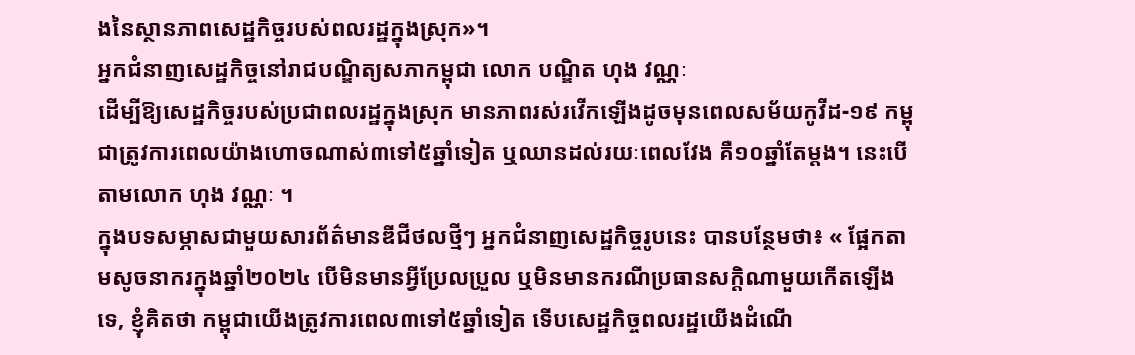ងនៃស្ថានភាពសេដ្ឋកិច្ចរបស់ពលរដ្ឋក្នុងស្រុក»។
អ្នកជំនាញសេដ្ឋកិច្ចនៅរាជបណ្ឌិត្យសភាកម្ពុជា លោក បណ្ឌិត ហុង វណ្ណៈ
ដើម្បីឱ្យសេដ្ឋកិច្ចរបស់ប្រជាពលរដ្ឋក្នុងស្រុក មានភាពរស់រវើកឡើងដូចមុនពេលសម័យកូវីដ-១៩ កម្ពុជាត្រូវការពេលយ៉ាងហោចណាស់៣ទៅ៥ឆ្នាំទៀត ឬឈានដល់រយៈពេលវែង គឺ១០ឆ្នាំតែម្តង។ នេះបើតាមលោក ហុង វណ្ណៈ ។
ក្នុងបទសម្ភាសជាមួយសារព័ត៌មានឌីជីថលថ្មីៗ អ្នកជំនាញសេដ្ឋកិច្ចរូបនេះ បានបន្ថែមថា៖ « ផ្អែកតាមសូចនាករក្នុងឆ្នាំ២០២៤ បើមិនមានអ្វីប្រែលប្រួល ឬមិនមានករណីប្រធានសក្តិណាមួយកើតឡើងទេ, ខ្ញុំគិតថា កម្ពុជាយើងត្រូវការពេល៣ទៅ៥ឆ្នាំទៀត ទើបសេដ្ឋកិច្ចពលរដ្ឋយើងដំណើ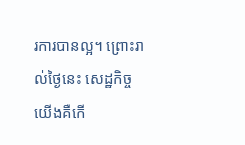រការបានល្អ។ ព្រោះរាល់ថ្ងៃនេះ សេដ្ឋកិច្ចយើងគឺកើ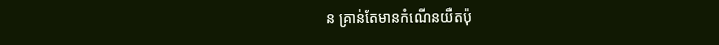ន គ្រាន់តែមានកំណើនយឺតប៉ុ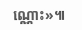ណ្ណោះ»៕